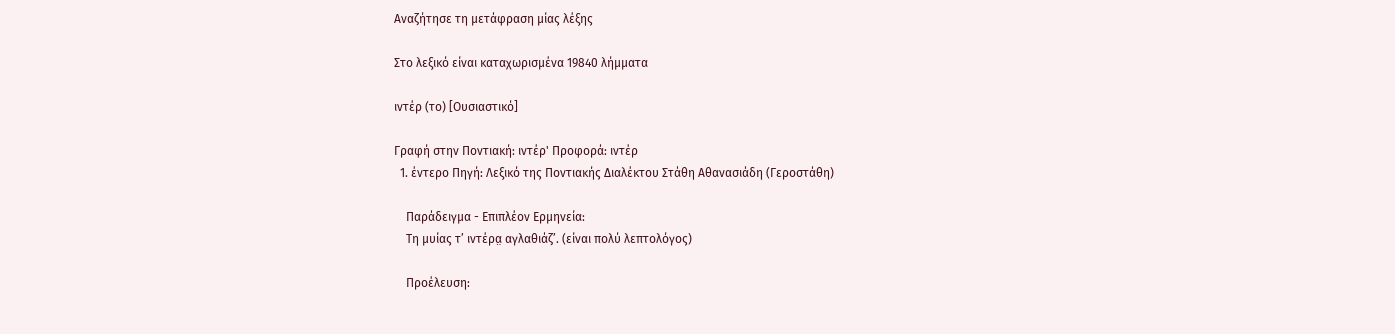Αναζήτησε τη μετάφραση μίας λέξης

Στο λεξικό είναι καταχωρισμένα 19840 λήμματα

ιντέρ (το) [Ουσιαστικό]

Γραφή στην Ποντιακή: ιντέρ' Προφορά: ιντέρ
  1. έντερο Πηγή: Λεξικό της Ποντιακής Διαλέκτου Στάθη Αθανασιάδη (Γεροστάθη)

    Παράδειγμα - Επιπλέον Ερμηνεία:
    Τη μυίας τ’ ιντέρα̤ αγλαθιάζ’. (είναι πολύ λεπτολόγος)

    Προέλευση: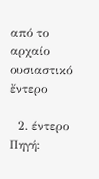από το αρχαίο ουσιαστικό ἔντερο

  2. έντερο Πηγή: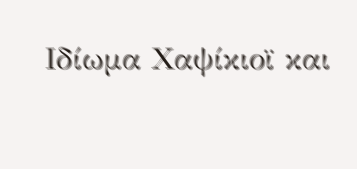Ιδίωμα Χαψίκιοϊ και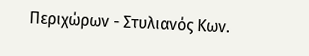Περιχώρων - Στυλιανός Κων.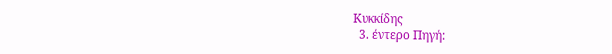Κυκκίδης
  3. έντερο Πηγή: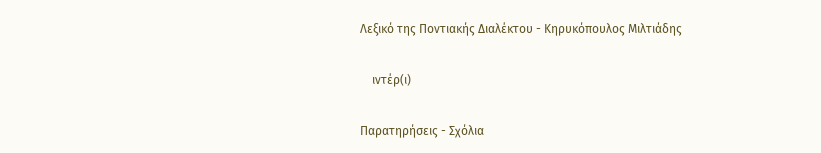Λεξικό της Ποντιακής Διαλέκτου - Κηρυκόπουλος Μιλτιάδης

    ιντέρ(ι)

Παρατηρήσεις - Σχόλια